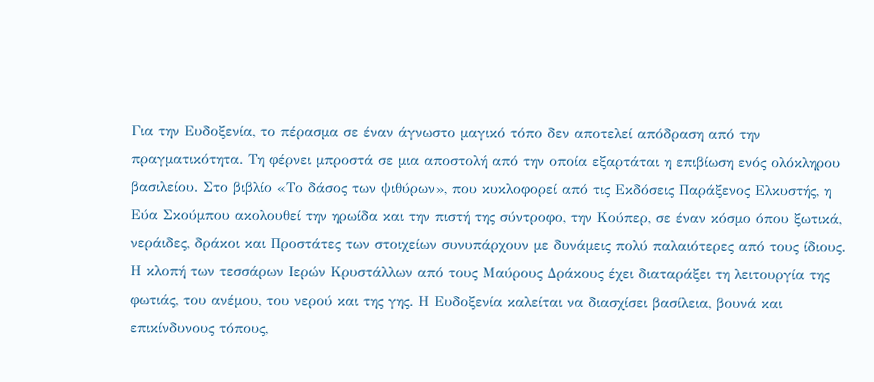Για την Ευδοξενία, το πέρασμα σε έναν άγνωστο μαγικό τόπο δεν αποτελεί απόδραση από την πραγματικότητα. Τη φέρνει μπροστά σε μια αποστολή από την οποία εξαρτάται η επιβίωση ενός ολόκληρου βασιλείου. Στο βιβλίο «Το δάσος των ψιθύρων», που κυκλοφορεί από τις Εκδόσεις Παράξενος Ελκυστής, η Εύα Σκούμπου ακολουθεί την ηρωίδα και την πιστή της σύντροφο, την Κούπερ, σε έναν κόσμο όπου ξωτικά, νεράιδες, δράκοι και Προστάτες των στοιχείων συνυπάρχουν με δυνάμεις πολύ παλαιότερες από τους ίδιους.
Η κλοπή των τεσσάρων Ιερών Κρυστάλλων από τους Μαύρους Δράκους έχει διαταράξει τη λειτουργία της φωτιάς, του ανέμου, του νερού και της γης. Η Ευδοξενία καλείται να διασχίσει βασίλεια, βουνά και επικίνδυνους τόπους,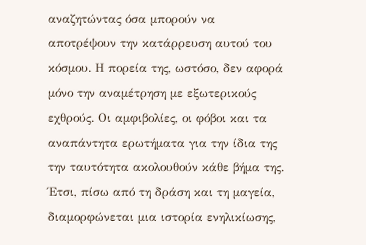αναζητώντας όσα μπορούν να αποτρέψουν την κατάρρευση αυτού του κόσμου. Η πορεία της, ωστόσο, δεν αφορά μόνο την αναμέτρηση με εξωτερικούς εχθρούς. Οι αμφιβολίες, οι φόβοι και τα αναπάντητα ερωτήματα για την ίδια της την ταυτότητα ακολουθούν κάθε βήμα της. Έτσι, πίσω από τη δράση και τη μαγεία, διαμορφώνεται μια ιστορία ενηλικίωσης,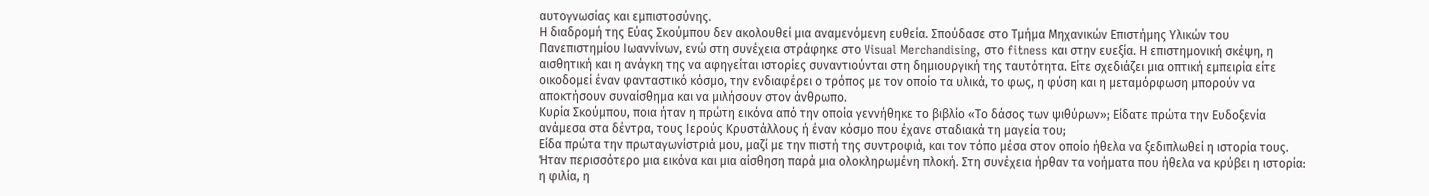αυτογνωσίας και εμπιστοσύνης.
Η διαδρομή της Εύας Σκούμπου δεν ακολουθεί μια αναμενόμενη ευθεία. Σπούδασε στο Τμήμα Μηχανικών Επιστήμης Υλικών του Πανεπιστημίου Ιωαννίνων, ενώ στη συνέχεια στράφηκε στο Visual Merchandising, στο fitness και στην ευεξία. Η επιστημονική σκέψη, η αισθητική και η ανάγκη της να αφηγείται ιστορίες συναντιούνται στη δημιουργική της ταυτότητα. Είτε σχεδιάζει μια οπτική εμπειρία είτε οικοδομεί έναν φανταστικό κόσμο, την ενδιαφέρει ο τρόπος με τον οποίο τα υλικά, το φως, η φύση και η μεταμόρφωση μπορούν να αποκτήσουν συναίσθημα και να μιλήσουν στον άνθρωπο.
Κυρία Σκούμπου, ποια ήταν η πρώτη εικόνα από την οποία γεννήθηκε το βιβλίο «Το δάσος των ψιθύρων»; Είδατε πρώτα την Ευδοξενία ανάμεσα στα δέντρα, τους Ιερούς Κρυστάλλους ή έναν κόσμο που έχανε σταδιακά τη μαγεία του;
Είδα πρώτα την πρωταγωνίστριά μου, μαζί με την πιστή της συντροφιά, και τον τόπο μέσα στον οποίο ήθελα να ξεδιπλωθεί η ιστορία τους. Ήταν περισσότερο μια εικόνα και μια αίσθηση παρά μια ολοκληρωμένη πλοκή. Στη συνέχεια ήρθαν τα νοήματα που ήθελα να κρύβει η ιστορία: η φιλία, η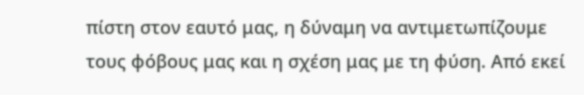πίστη στον εαυτό μας, η δύναμη να αντιμετωπίζουμε τους φόβους μας και η σχέση μας με τη φύση. Από εκεί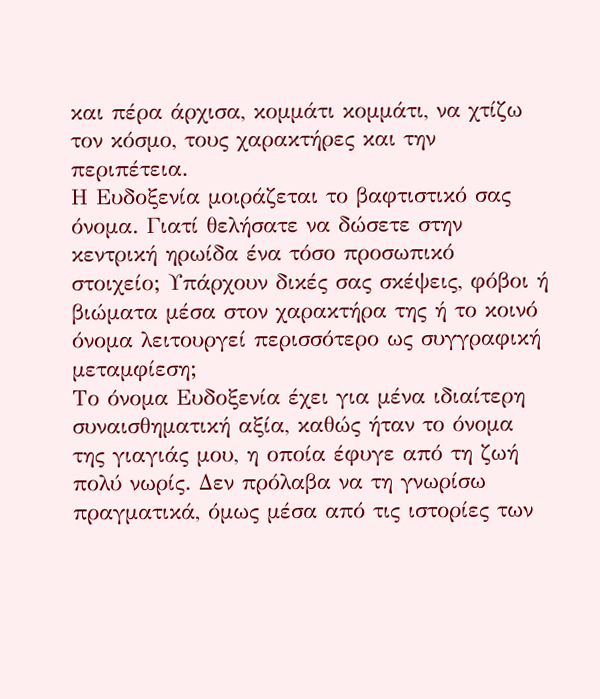και πέρα άρχισα, κομμάτι κομμάτι, να χτίζω τον κόσμο, τους χαρακτήρες και την περιπέτεια.
Η Ευδοξενία μοιράζεται το βαφτιστικό σας όνομα. Γιατί θελήσατε να δώσετε στην κεντρική ηρωίδα ένα τόσο προσωπικό στοιχείο; Υπάρχουν δικές σας σκέψεις, φόβοι ή βιώματα μέσα στον χαρακτήρα της ή το κοινό όνομα λειτουργεί περισσότερο ως συγγραφική μεταμφίεση;
Το όνομα Ευδοξενία έχει για μένα ιδιαίτερη συναισθηματική αξία, καθώς ήταν το όνομα της γιαγιάς μου, η οποία έφυγε από τη ζωή πολύ νωρίς. Δεν πρόλαβα να τη γνωρίσω πραγματικά, όμως μέσα από τις ιστορίες των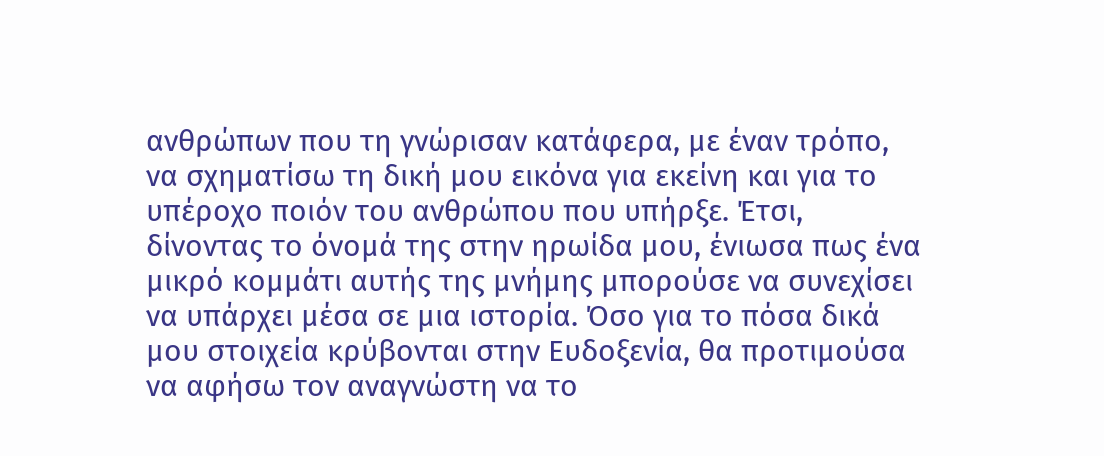ανθρώπων που τη γνώρισαν κατάφερα, με έναν τρόπο, να σχηματίσω τη δική μου εικόνα για εκείνη και για το υπέροχο ποιόν του ανθρώπου που υπήρξε. Έτσι, δίνοντας το όνομά της στην ηρωίδα μου, ένιωσα πως ένα μικρό κομμάτι αυτής της μνήμης μπορούσε να συνεχίσει να υπάρχει μέσα σε μια ιστορία. Όσο για το πόσα δικά μου στοιχεία κρύβονται στην Ευδοξενία, θα προτιμούσα να αφήσω τον αναγνώστη να το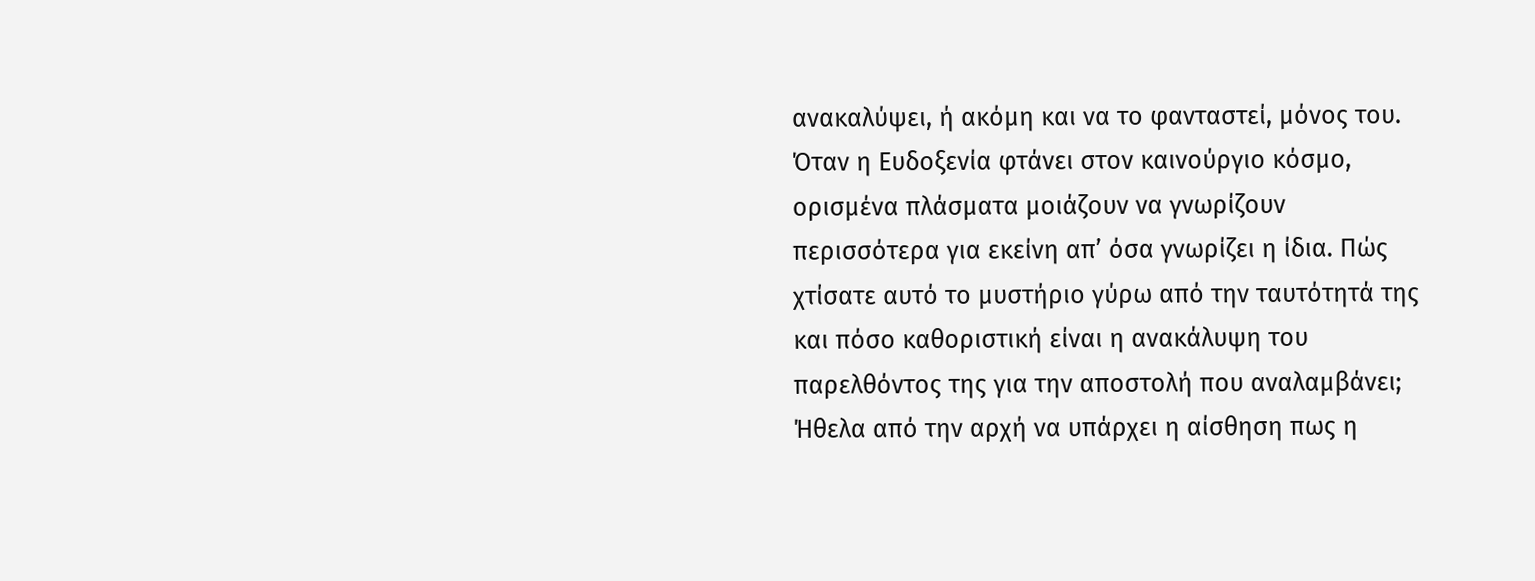ανακαλύψει, ή ακόμη και να το φανταστεί, μόνος του.
Όταν η Ευδοξενία φτάνει στον καινούργιο κόσμο, ορισμένα πλάσματα μοιάζουν να γνωρίζουν περισσότερα για εκείνη απ’ όσα γνωρίζει η ίδια. Πώς χτίσατε αυτό το μυστήριο γύρω από την ταυτότητά της και πόσο καθοριστική είναι η ανακάλυψη του παρελθόντος της για την αποστολή που αναλαμβάνει;
Ήθελα από την αρχή να υπάρχει η αίσθηση πως η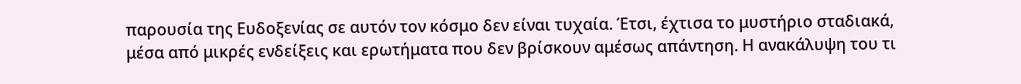παρουσία της Ευδοξενίας σε αυτόν τον κόσμο δεν είναι τυχαία. Έτσι, έχτισα το μυστήριο σταδιακά, μέσα από μικρές ενδείξεις και ερωτήματα που δεν βρίσκουν αμέσως απάντηση. Η ανακάλυψη του τι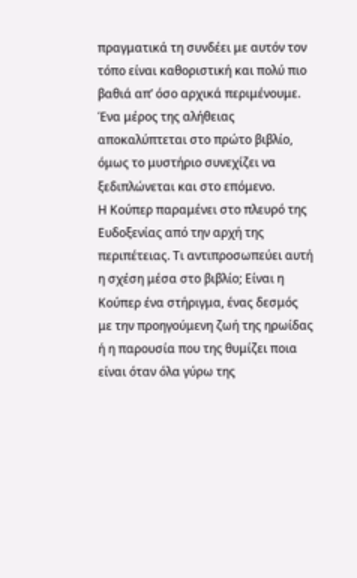πραγματικά τη συνδέει με αυτόν τον τόπο είναι καθοριστική και πολύ πιο βαθιά απ’ όσο αρχικά περιμένουμε. Ένα μέρος της αλήθειας αποκαλύπτεται στο πρώτο βιβλίο, όμως το μυστήριο συνεχίζει να ξεδιπλώνεται και στο επόμενο.
Η Κούπερ παραμένει στο πλευρό της Ευδοξενίας από την αρχή της περιπέτειας. Τι αντιπροσωπεύει αυτή η σχέση μέσα στο βιβλίο; Είναι η Κούπερ ένα στήριγμα, ένας δεσμός με την προηγούμενη ζωή της ηρωίδας ή η παρουσία που της θυμίζει ποια είναι όταν όλα γύρω της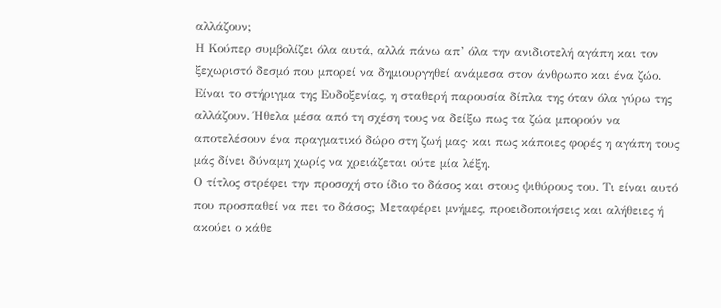αλλάζουν;
Η Κούπερ συμβολίζει όλα αυτά, αλλά πάνω απ’ όλα την ανιδιοτελή αγάπη και τον ξεχωριστό δεσμό που μπορεί να δημιουργηθεί ανάμεσα στον άνθρωπο και ένα ζώο. Είναι το στήριγμα της Ευδοξενίας, η σταθερή παρουσία δίπλα της όταν όλα γύρω της αλλάζουν. Ήθελα μέσα από τη σχέση τους να δείξω πως τα ζώα μπορούν να αποτελέσουν ένα πραγματικό δώρο στη ζωή μας· και πως κάποιες φορές η αγάπη τους μάς δίνει δύναμη χωρίς να χρειάζεται ούτε μία λέξη.
Ο τίτλος στρέφει την προσοχή στο ίδιο το δάσος και στους ψιθύρους του. Τι είναι αυτό που προσπαθεί να πει το δάσος; Μεταφέρει μνήμες, προειδοποιήσεις και αλήθειες ή ακούει ο κάθε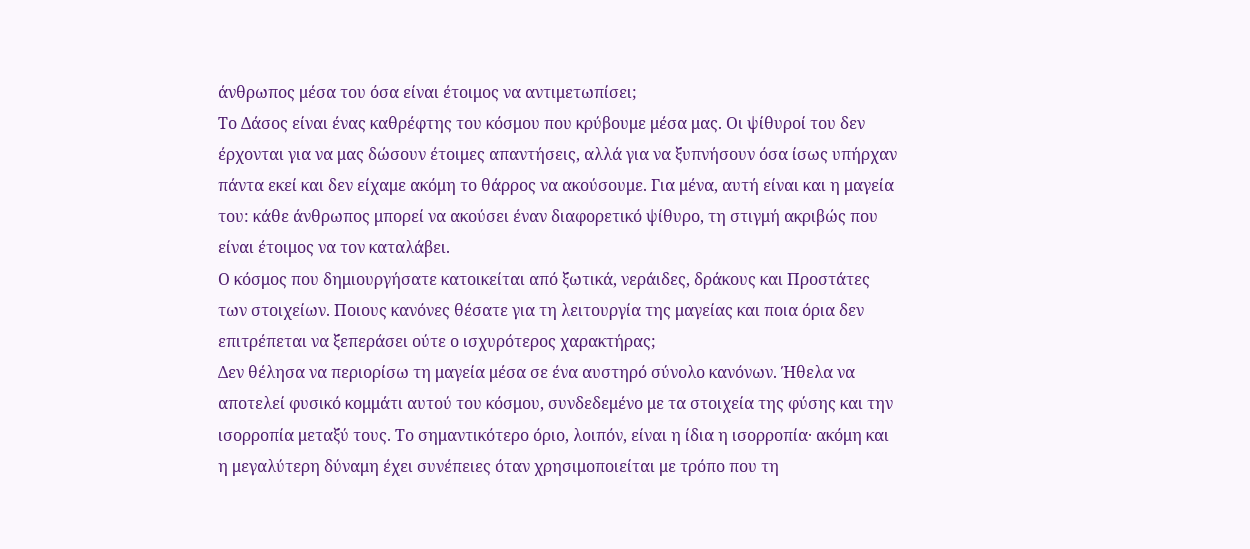άνθρωπος μέσα του όσα είναι έτοιμος να αντιμετωπίσει;
Το Δάσος είναι ένας καθρέφτης του κόσμου που κρύβουμε μέσα μας. Οι ψίθυροί του δεν έρχονται για να μας δώσουν έτοιμες απαντήσεις, αλλά για να ξυπνήσουν όσα ίσως υπήρχαν πάντα εκεί και δεν είχαμε ακόμη το θάρρος να ακούσουμε. Για μένα, αυτή είναι και η μαγεία του: κάθε άνθρωπος μπορεί να ακούσει έναν διαφορετικό ψίθυρο, τη στιγμή ακριβώς που είναι έτοιμος να τον καταλάβει.
Ο κόσμος που δημιουργήσατε κατοικείται από ξωτικά, νεράιδες, δράκους και Προστάτες των στοιχείων. Ποιους κανόνες θέσατε για τη λειτουργία της μαγείας και ποια όρια δεν επιτρέπεται να ξεπεράσει ούτε ο ισχυρότερος χαρακτήρας;
Δεν θέλησα να περιορίσω τη μαγεία μέσα σε ένα αυστηρό σύνολο κανόνων. Ήθελα να αποτελεί φυσικό κομμάτι αυτού του κόσμου, συνδεδεμένο με τα στοιχεία της φύσης και την ισορροπία μεταξύ τους. Το σημαντικότερο όριο, λοιπόν, είναι η ίδια η ισορροπία· ακόμη και η μεγαλύτερη δύναμη έχει συνέπειες όταν χρησιμοποιείται με τρόπο που τη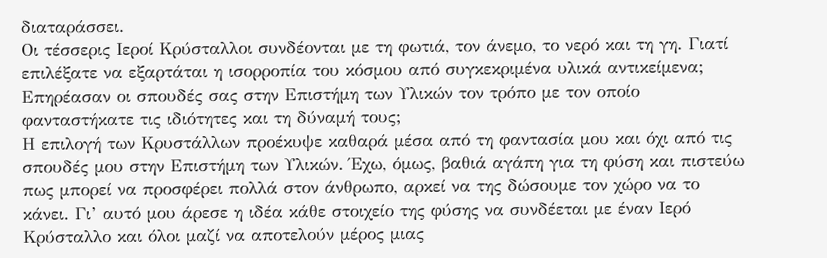διαταράσσει.
Οι τέσσερις Ιεροί Κρύσταλλοι συνδέονται με τη φωτιά, τον άνεμο, το νερό και τη γη. Γιατί επιλέξατε να εξαρτάται η ισορροπία του κόσμου από συγκεκριμένα υλικά αντικείμενα; Επηρέασαν οι σπουδές σας στην Επιστήμη των Υλικών τον τρόπο με τον οποίο φανταστήκατε τις ιδιότητες και τη δύναμή τους;
Η επιλογή των Κρυστάλλων προέκυψε καθαρά μέσα από τη φαντασία μου και όχι από τις σπουδές μου στην Επιστήμη των Υλικών. Έχω, όμως, βαθιά αγάπη για τη φύση και πιστεύω πως μπορεί να προσφέρει πολλά στον άνθρωπο, αρκεί να της δώσουμε τον χώρο να το κάνει. Γι’ αυτό μου άρεσε η ιδέα κάθε στοιχείο της φύσης να συνδέεται με έναν Ιερό Κρύσταλλο και όλοι μαζί να αποτελούν μέρος μιας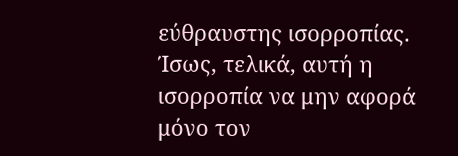εύθραυστης ισορροπίας. Ίσως, τελικά, αυτή η ισορροπία να μην αφορά μόνο τον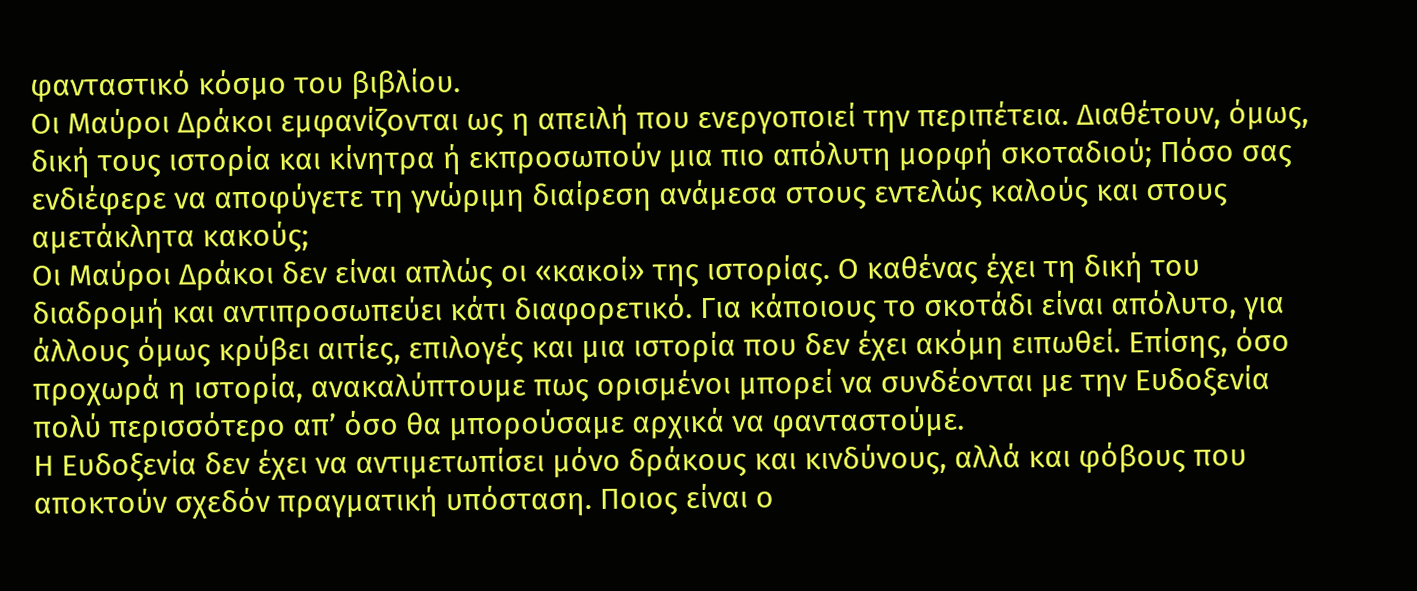φανταστικό κόσμο του βιβλίου.
Οι Μαύροι Δράκοι εμφανίζονται ως η απειλή που ενεργοποιεί την περιπέτεια. Διαθέτουν, όμως, δική τους ιστορία και κίνητρα ή εκπροσωπούν μια πιο απόλυτη μορφή σκοταδιού; Πόσο σας ενδιέφερε να αποφύγετε τη γνώριμη διαίρεση ανάμεσα στους εντελώς καλούς και στους αμετάκλητα κακούς;
Οι Μαύροι Δράκοι δεν είναι απλώς οι «κακοί» της ιστορίας. Ο καθένας έχει τη δική του διαδρομή και αντιπροσωπεύει κάτι διαφορετικό. Για κάποιους το σκοτάδι είναι απόλυτο, για άλλους όμως κρύβει αιτίες, επιλογές και μια ιστορία που δεν έχει ακόμη ειπωθεί. Επίσης, όσο προχωρά η ιστορία, ανακαλύπτουμε πως ορισμένοι μπορεί να συνδέονται με την Ευδοξενία πολύ περισσότερο απ’ όσο θα μπορούσαμε αρχικά να φανταστούμε.
Η Ευδοξενία δεν έχει να αντιμετωπίσει μόνο δράκους και κινδύνους, αλλά και φόβους που αποκτούν σχεδόν πραγματική υπόσταση. Ποιος είναι ο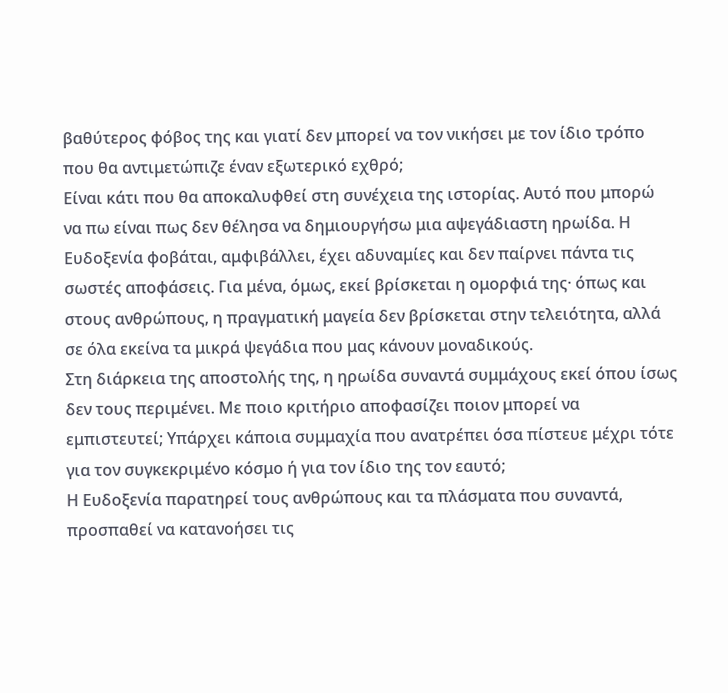βαθύτερος φόβος της και γιατί δεν μπορεί να τον νικήσει με τον ίδιο τρόπο που θα αντιμετώπιζε έναν εξωτερικό εχθρό;
Είναι κάτι που θα αποκαλυφθεί στη συνέχεια της ιστορίας. Αυτό που μπορώ να πω είναι πως δεν θέλησα να δημιουργήσω μια αψεγάδιαστη ηρωίδα. Η Ευδοξενία φοβάται, αμφιβάλλει, έχει αδυναμίες και δεν παίρνει πάντα τις σωστές αποφάσεις. Για μένα, όμως, εκεί βρίσκεται η ομορφιά της· όπως και στους ανθρώπους, η πραγματική μαγεία δεν βρίσκεται στην τελειότητα, αλλά σε όλα εκείνα τα μικρά ψεγάδια που μας κάνουν μοναδικούς.
Στη διάρκεια της αποστολής της, η ηρωίδα συναντά συμμάχους εκεί όπου ίσως δεν τους περιμένει. Με ποιο κριτήριο αποφασίζει ποιον μπορεί να εμπιστευτεί; Υπάρχει κάποια συμμαχία που ανατρέπει όσα πίστευε μέχρι τότε για τον συγκεκριμένο κόσμο ή για τον ίδιο της τον εαυτό;
Η Ευδοξενία παρατηρεί τους ανθρώπους και τα πλάσματα που συναντά, προσπαθεί να κατανοήσει τις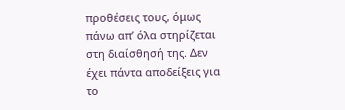προθέσεις τους, όμως πάνω απ’ όλα στηρίζεται στη διαίσθησή της. Δεν έχει πάντα αποδείξεις για το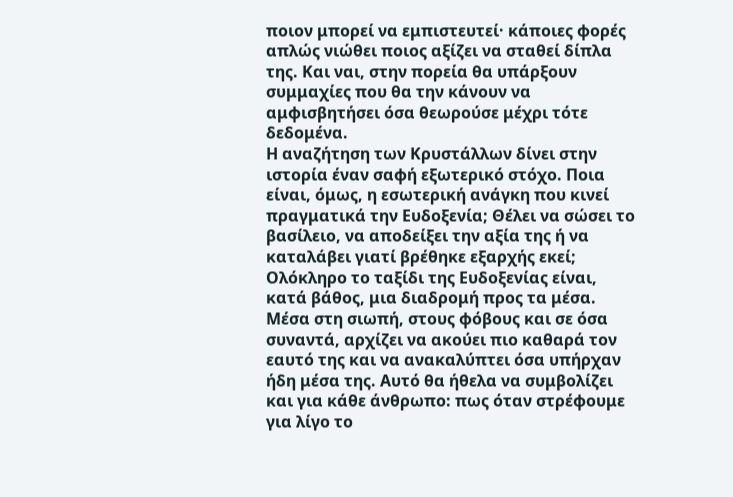ποιον μπορεί να εμπιστευτεί· κάποιες φορές απλώς νιώθει ποιος αξίζει να σταθεί δίπλα της. Και ναι, στην πορεία θα υπάρξουν συμμαχίες που θα την κάνουν να αμφισβητήσει όσα θεωρούσε μέχρι τότε δεδομένα.
Η αναζήτηση των Κρυστάλλων δίνει στην ιστορία έναν σαφή εξωτερικό στόχο. Ποια είναι, όμως, η εσωτερική ανάγκη που κινεί πραγματικά την Ευδοξενία; Θέλει να σώσει το βασίλειο, να αποδείξει την αξία της ή να καταλάβει γιατί βρέθηκε εξαρχής εκεί;
Ολόκληρο το ταξίδι της Ευδοξενίας είναι, κατά βάθος, μια διαδρομή προς τα μέσα. Μέσα στη σιωπή, στους φόβους και σε όσα συναντά, αρχίζει να ακούει πιο καθαρά τον εαυτό της και να ανακαλύπτει όσα υπήρχαν ήδη μέσα της. Αυτό θα ήθελα να συμβολίζει και για κάθε άνθρωπο: πως όταν στρέφουμε για λίγο το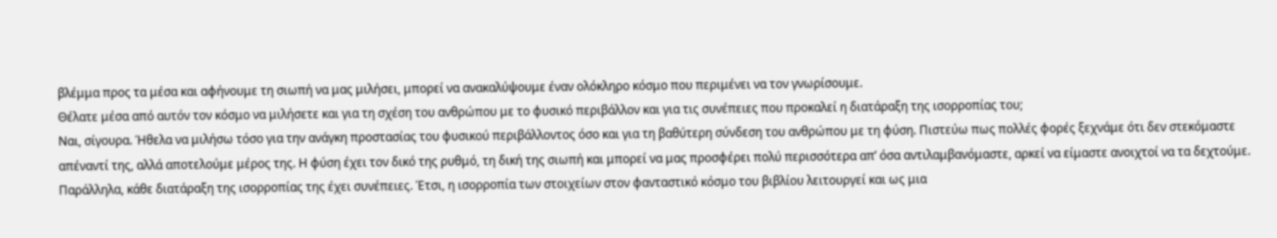βλέμμα προς τα μέσα και αφήνουμε τη σιωπή να μας μιλήσει, μπορεί να ανακαλύψουμε έναν ολόκληρο κόσμο που περιμένει να τον γνωρίσουμε.
Θέλατε μέσα από αυτόν τον κόσμο να μιλήσετε και για τη σχέση του ανθρώπου με το φυσικό περιβάλλον και για τις συνέπειες που προκαλεί η διατάραξη της ισορροπίας του;
Ναι, σίγουρα. Ήθελα να μιλήσω τόσο για την ανάγκη προστασίας του φυσικού περιβάλλοντος όσο και για τη βαθύτερη σύνδεση του ανθρώπου με τη φύση. Πιστεύω πως πολλές φορές ξεχνάμε ότι δεν στεκόμαστε απέναντί της, αλλά αποτελούμε μέρος της. Η φύση έχει τον δικό της ρυθμό, τη δική της σιωπή και μπορεί να μας προσφέρει πολύ περισσότερα απ’ όσα αντιλαμβανόμαστε, αρκεί να είμαστε ανοιχτοί να τα δεχτούμε. Παράλληλα, κάθε διατάραξη της ισορροπίας της έχει συνέπειες. Έτσι, η ισορροπία των στοιχείων στον φανταστικό κόσμο του βιβλίου λειτουργεί και ως μια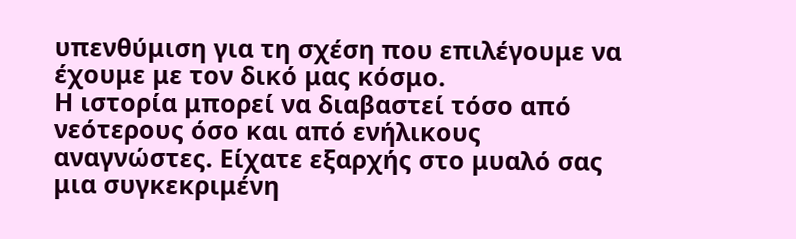υπενθύμιση για τη σχέση που επιλέγουμε να έχουμε με τον δικό μας κόσμο.
Η ιστορία μπορεί να διαβαστεί τόσο από νεότερους όσο και από ενήλικους αναγνώστες. Είχατε εξαρχής στο μυαλό σας μια συγκεκριμένη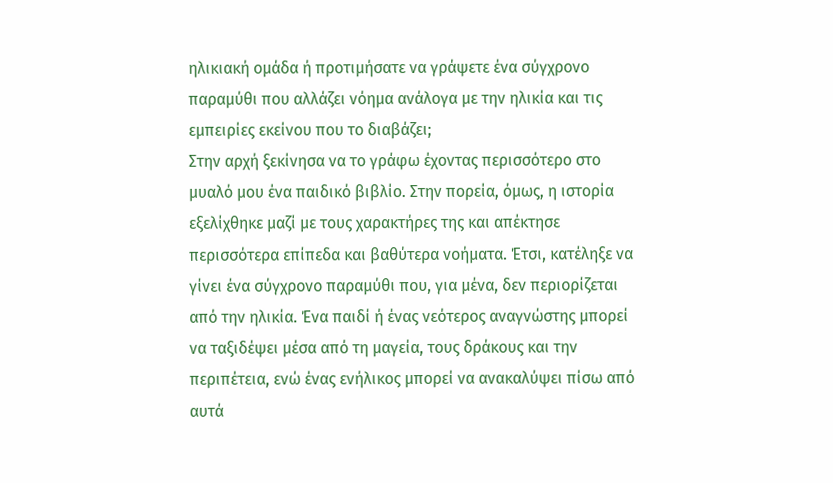ηλικιακή ομάδα ή προτιμήσατε να γράψετε ένα σύγχρονο παραμύθι που αλλάζει νόημα ανάλογα με την ηλικία και τις εμπειρίες εκείνου που το διαβάζει;
Στην αρχή ξεκίνησα να το γράφω έχοντας περισσότερο στο μυαλό μου ένα παιδικό βιβλίο. Στην πορεία, όμως, η ιστορία εξελίχθηκε μαζί με τους χαρακτήρες της και απέκτησε περισσότερα επίπεδα και βαθύτερα νοήματα. Έτσι, κατέληξε να γίνει ένα σύγχρονο παραμύθι που, για μένα, δεν περιορίζεται από την ηλικία. Ένα παιδί ή ένας νεότερος αναγνώστης μπορεί να ταξιδέψει μέσα από τη μαγεία, τους δράκους και την περιπέτεια, ενώ ένας ενήλικος μπορεί να ανακαλύψει πίσω από αυτά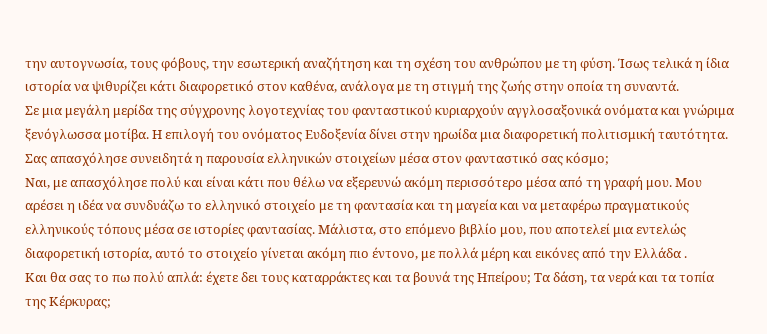την αυτογνωσία, τους φόβους, την εσωτερική αναζήτηση και τη σχέση του ανθρώπου με τη φύση. Ίσως τελικά η ίδια ιστορία να ψιθυρίζει κάτι διαφορετικό στον καθένα, ανάλογα με τη στιγμή της ζωής στην οποία τη συναντά.
Σε μια μεγάλη μερίδα της σύγχρονης λογοτεχνίας του φανταστικού κυριαρχούν αγγλοσαξονικά ονόματα και γνώριμα ξενόγλωσσα μοτίβα. Η επιλογή του ονόματος Ευδοξενία δίνει στην ηρωίδα μια διαφορετική πολιτισμική ταυτότητα. Σας απασχόλησε συνειδητά η παρουσία ελληνικών στοιχείων μέσα στον φανταστικό σας κόσμο;
Ναι, με απασχόλησε πολύ και είναι κάτι που θέλω να εξερευνώ ακόμη περισσότερο μέσα από τη γραφή μου. Μου αρέσει η ιδέα να συνδυάζω το ελληνικό στοιχείο με τη φαντασία και τη μαγεία και να μεταφέρω πραγματικούς ελληνικούς τόπους μέσα σε ιστορίες φαντασίας. Μάλιστα, στο επόμενο βιβλίο μου, που αποτελεί μια εντελώς διαφορετική ιστορία, αυτό το στοιχείο γίνεται ακόμη πιο έντονο, με πολλά μέρη και εικόνες από την Ελλάδα .
Και θα σας το πω πολύ απλά: έχετε δει τους καταρράκτες και τα βουνά της Ηπείρου; Τα δάση, τα νερά και τα τοπία της Κέρκυρας;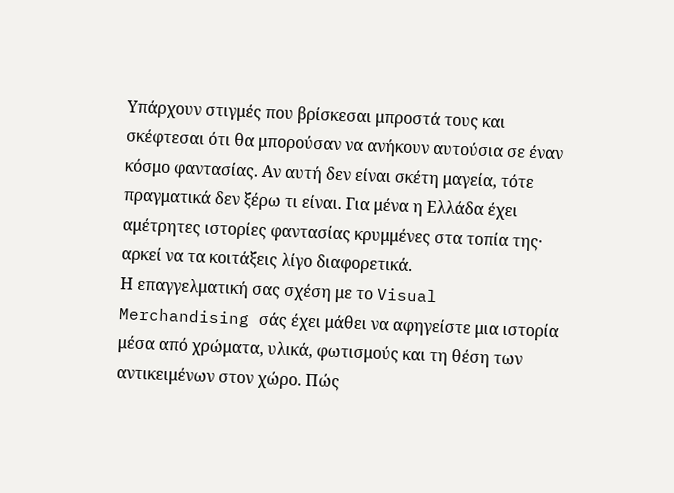Υπάρχουν στιγμές που βρίσκεσαι μπροστά τους και σκέφτεσαι ότι θα μπορούσαν να ανήκουν αυτούσια σε έναν κόσμο φαντασίας. Αν αυτή δεν είναι σκέτη μαγεία, τότε πραγματικά δεν ξέρω τι είναι. Για μένα η Ελλάδα έχει αμέτρητες ιστορίες φαντασίας κρυμμένες στα τοπία της· αρκεί να τα κοιτάξεις λίγο διαφορετικά.
Η επαγγελματική σας σχέση με το Visual Merchandising σάς έχει μάθει να αφηγείστε μια ιστορία μέσα από χρώματα, υλικά, φωτισμούς και τη θέση των αντικειμένων στον χώρο. Πώς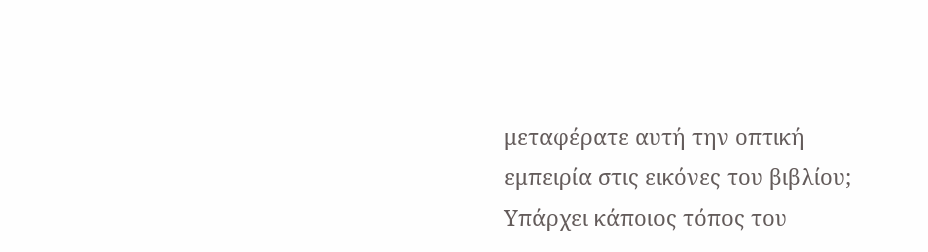μεταφέρατε αυτή την οπτική εμπειρία στις εικόνες του βιβλίου; Υπάρχει κάποιος τόπος του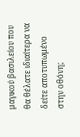μαγικού βασιλείου που θα θέλατε ιδιαίτερα να δείτε αποτυπωμένο στην οθόνη;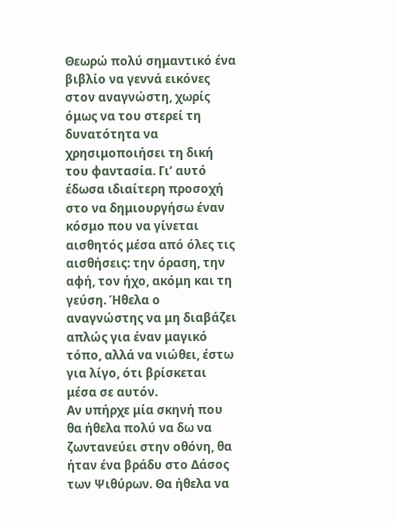Θεωρώ πολύ σημαντικό ένα βιβλίο να γεννά εικόνες στον αναγνώστη, χωρίς όμως να του στερεί τη δυνατότητα να χρησιμοποιήσει τη δική του φαντασία. Γι’ αυτό έδωσα ιδιαίτερη προσοχή στο να δημιουργήσω έναν κόσμο που να γίνεται αισθητός μέσα από όλες τις αισθήσεις: την όραση, την αφή, τον ήχο, ακόμη και τη γεύση. Ήθελα ο αναγνώστης να μη διαβάζει απλώς για έναν μαγικό τόπο, αλλά να νιώθει, έστω για λίγο, ότι βρίσκεται μέσα σε αυτόν.
Αν υπήρχε μία σκηνή που θα ήθελα πολύ να δω να ζωντανεύει στην οθόνη, θα ήταν ένα βράδυ στο Δάσος των Ψιθύρων. Θα ήθελα να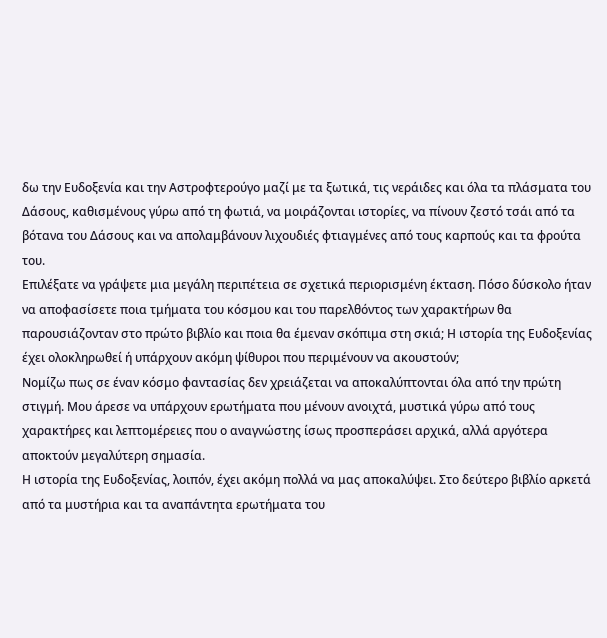δω την Ευδοξενία και την Αστροφτερούγο μαζί με τα ξωτικά, τις νεράιδες και όλα τα πλάσματα του Δάσους, καθισμένους γύρω από τη φωτιά, να μοιράζονται ιστορίες, να πίνουν ζεστό τσάι από τα βότανα του Δάσους και να απολαμβάνουν λιχουδιές φτιαγμένες από τους καρπούς και τα φρούτα του.
Επιλέξατε να γράψετε μια μεγάλη περιπέτεια σε σχετικά περιορισμένη έκταση. Πόσο δύσκολο ήταν να αποφασίσετε ποια τμήματα του κόσμου και του παρελθόντος των χαρακτήρων θα παρουσιάζονταν στο πρώτο βιβλίο και ποια θα έμεναν σκόπιμα στη σκιά; Η ιστορία της Ευδοξενίας έχει ολοκληρωθεί ή υπάρχουν ακόμη ψίθυροι που περιμένουν να ακουστούν;
Νομίζω πως σε έναν κόσμο φαντασίας δεν χρειάζεται να αποκαλύπτονται όλα από την πρώτη στιγμή. Μου άρεσε να υπάρχουν ερωτήματα που μένουν ανοιχτά, μυστικά γύρω από τους χαρακτήρες και λεπτομέρειες που ο αναγνώστης ίσως προσπεράσει αρχικά, αλλά αργότερα αποκτούν μεγαλύτερη σημασία.
Η ιστορία της Ευδοξενίας, λοιπόν, έχει ακόμη πολλά να μας αποκαλύψει. Στο δεύτερο βιβλίο αρκετά από τα μυστήρια και τα αναπάντητα ερωτήματα του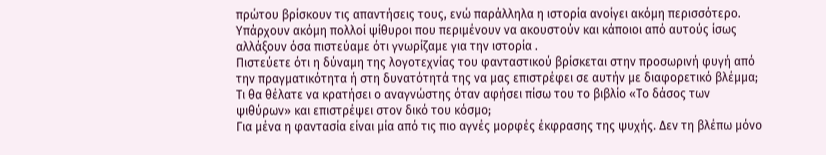πρώτου βρίσκουν τις απαντήσεις τους, ενώ παράλληλα η ιστορία ανοίγει ακόμη περισσότερο. Υπάρχουν ακόμη πολλοί ψίθυροι που περιμένουν να ακουστούν και κάποιοι από αυτούς ίσως αλλάξουν όσα πιστεύαμε ότι γνωρίζαμε για την ιστορία .
Πιστεύετε ότι η δύναμη της λογοτεχνίας του φανταστικού βρίσκεται στην προσωρινή φυγή από την πραγματικότητα ή στη δυνατότητά της να μας επιστρέφει σε αυτήν με διαφορετικό βλέμμα; Τι θα θέλατε να κρατήσει ο αναγνώστης όταν αφήσει πίσω του το βιβλίο «Το δάσος των ψιθύρων» και επιστρέψει στον δικό του κόσμο;
Για μένα η φαντασία είναι μία από τις πιο αγνές μορφές έκφρασης της ψυχής. Δεν τη βλέπω μόνο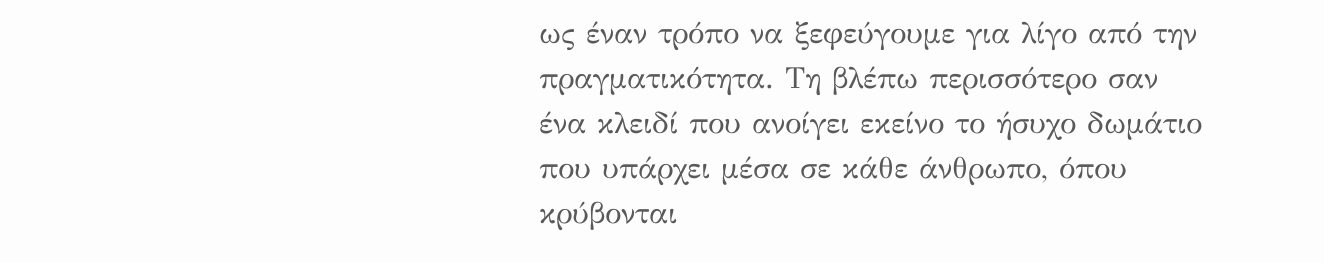ως έναν τρόπο να ξεφεύγουμε για λίγο από την πραγματικότητα. Τη βλέπω περισσότερο σαν ένα κλειδί που ανοίγει εκείνο το ήσυχο δωμάτιο που υπάρχει μέσα σε κάθε άνθρωπο, όπου κρύβονται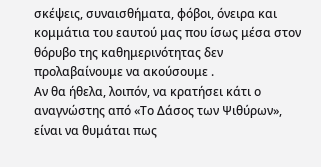σκέψεις, συναισθήματα, φόβοι, όνειρα και κομμάτια του εαυτού μας που ίσως μέσα στον θόρυβο της καθημερινότητας δεν προλαβαίνουμε να ακούσουμε .
Αν θα ήθελα, λοιπόν, να κρατήσει κάτι ο αναγνώστης από «Το Δάσος των Ψιθύρων», είναι να θυμάται πως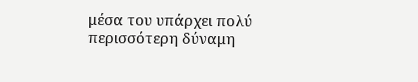μέσα του υπάρχει πολύ περισσότερη δύναμη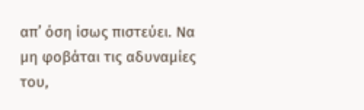απ’ όση ίσως πιστεύει. Να μη φοβάται τις αδυναμίες του,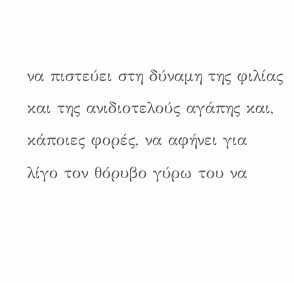να πιστεύει στη δύναμη της φιλίας και της ανιδιοτελούς αγάπης και, κάποιες φορές, να αφήνει για λίγο τον θόρυβο γύρω του να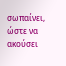σωπαίνει, ώστε να ακούσει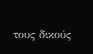τους δικούς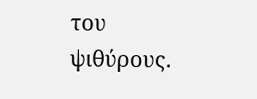του ψιθύρους.